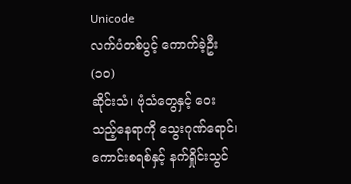Unicode
လက်ပံတစ်ပွင့် ကောက်ခဲ့ဦး (၁၀)
ဆိုင်းသံ၊ ဗုံသံတွေနှင့် ဝေးသည့်နေရာကို သွေးဂုဏ်ရောင်၊ ကောင်းစရစ်နှင့် နက်ရှိုင်းသွင်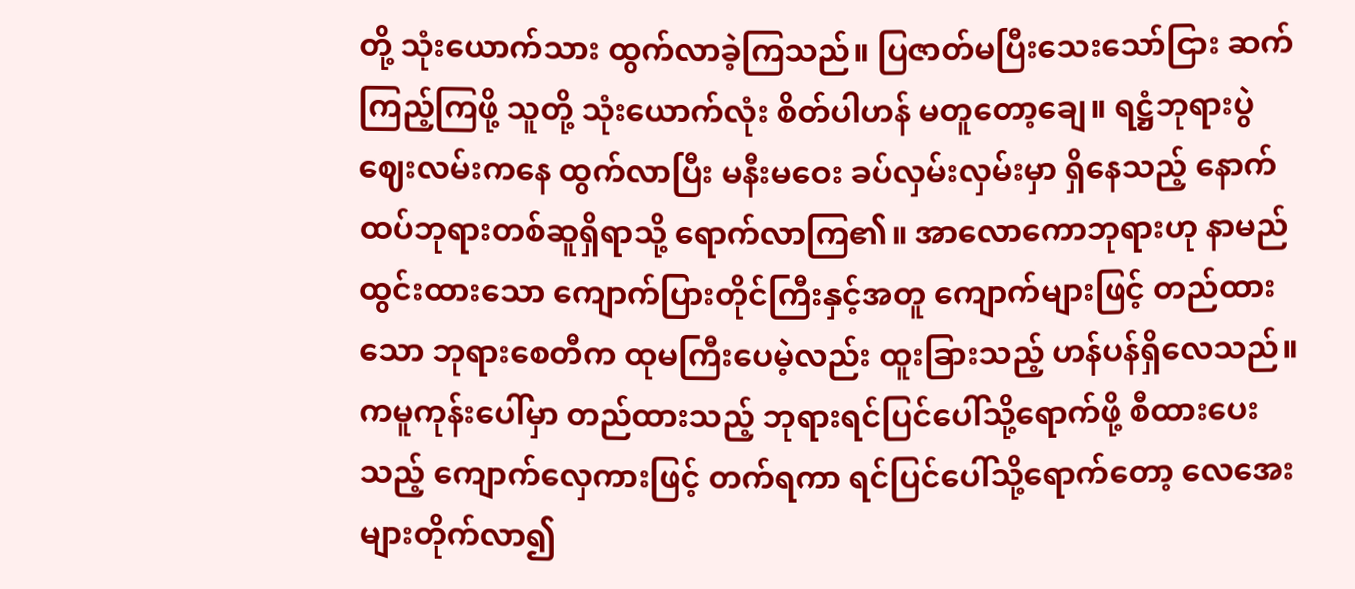တို့ သုံးယောက်သား ထွက်လာခဲ့ကြသည်။ ပြဇာတ်မပြီးသေးသော်ငြား ဆက်ကြည့်ကြဖို့ သူတို့ သုံးယောက်လုံး စိတ်ပါဟန် မတူတော့ချေ။ ရဋ္ဌံဘုရားပွဲဈေးလမ်းကနေ ထွက်လာပြီး မနီးမဝေး ခပ်လှမ်းလှမ်းမှာ ရှိနေသည့် နောက်ထပ်ဘုရားတစ်ဆူရှိရာသို့ ရောက်လာကြ၏။ အာလောကောဘုရားဟု နာမည်ထွင်းထားသော ကျောက်ပြားတိုင်ကြီးနှင့်အတူ ကျောက်များဖြင့် တည်ထားသော ဘုရားစေတီက ထုမကြီးပေမဲ့လည်း ထူးခြားသည့် ဟန်ပန်ရှိလေသည်။ ကမူကုန်းပေါ်မှာ တည်ထားသည့် ဘုရားရင်ပြင်ပေါ်သို့ရောက်ဖို့ စီထားပေးသည့် ကျောက်လှေကားဖြင့် တက်ရကာ ရင်ပြင်ပေါ်သို့ရောက်တော့ လေအေးများတိုက်လာ၍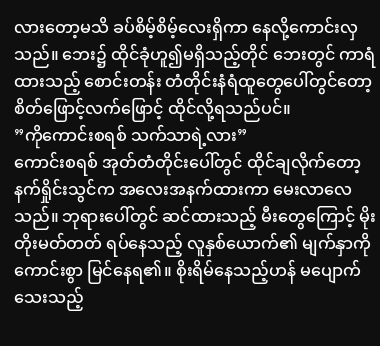လားတော့မသိ ခပ်စိမ့်စိမ့်လေးရှိကာ နေလို့ကောင်းလှသည်။ ဘေး၌ ထိုင်ခုံဟူ၍မရှိသည့်တိုင် ဘေးတွင် ကာရံထားသည့် စောင်းတန်း တံတိုင်းနံရံထူတွေပေါ်တွင်တော့ စိတ်ဖြောင့်လက်ဖြောင့် ထိုင်လို့ရသည်ပင်။
”ကိုကောင်းစရစ် သက်သာရဲ့လား”
ကောင်းစရစ် အုတ်တံတိုင်းပေါ်တွင် ထိုင်ချလိုက်တော့ နက်ရှိုင်းသွင်က အလေးအနက်ထားကာ မေးလာလေသည်။ ဘုရားပေါ်တွင် ဆင်ထားသည့် မီးတွေကြောင့် မိုးတိုးမတ်တတ် ရပ်နေသည့် လူနှစ်ယောက်၏ မျက်နှာကို ကောင်းစွာ မြင်နေရ၏။ စိုးရိမ်နေသည့်ဟန် မပျောက်သေးသည့်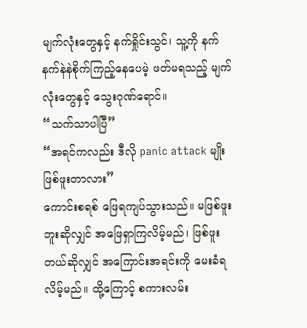မျက်လုံးတွေနှင့် နက်ရှိုင်းသွင်၊ သူ့ကို နက်နက်နဲနဲစိုက်ကြည့်နေပေမဲ့ ဖတ်မရသည့် မျက်လုံးတွေနှင့် သွေးဂုဏ်ရောင်။
“သက်သာပါပြီ”
“အရင်ကလည်း ဒီလို panic attack မျိုး ဖြစ်ဖူးတာလား”
ကောင်းစရစ် ဖြေရကျပ်သွားသည်။ မဖြစ်ဖူးဘူးဆိုလျှင် အဖြေရှာကြလိမ့်မည်၊ ဖြစ်ဖူးတယ်ဆိုလျှင် အကြောင်းအရင်းကို မေးခံရလိမ့်မည်။ ထို့ကြောင့် စကားလမ်း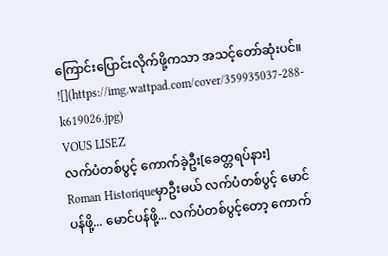ကြောင်းပြောင်းလိုက်ဖို့ကသာ အသင့်တော်ဆုံးပင်။
![](https://img.wattpad.com/cover/359935037-288-k619026.jpg)
VOUS LISEZ
လက်ပံတစ်ပွင့် ကောက်ခဲ့ဦး[ခေတ္တရပ်နား]
Roman Historiqueမှာဦးမယ် လက်ပံတစ်ပွင့် မောင်ပန်ဖို့... မောင်ပန်ဖို့... လက်ပံတစ်ပွင့်တော့ ကောက်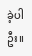ခဲ့ပါဦး။